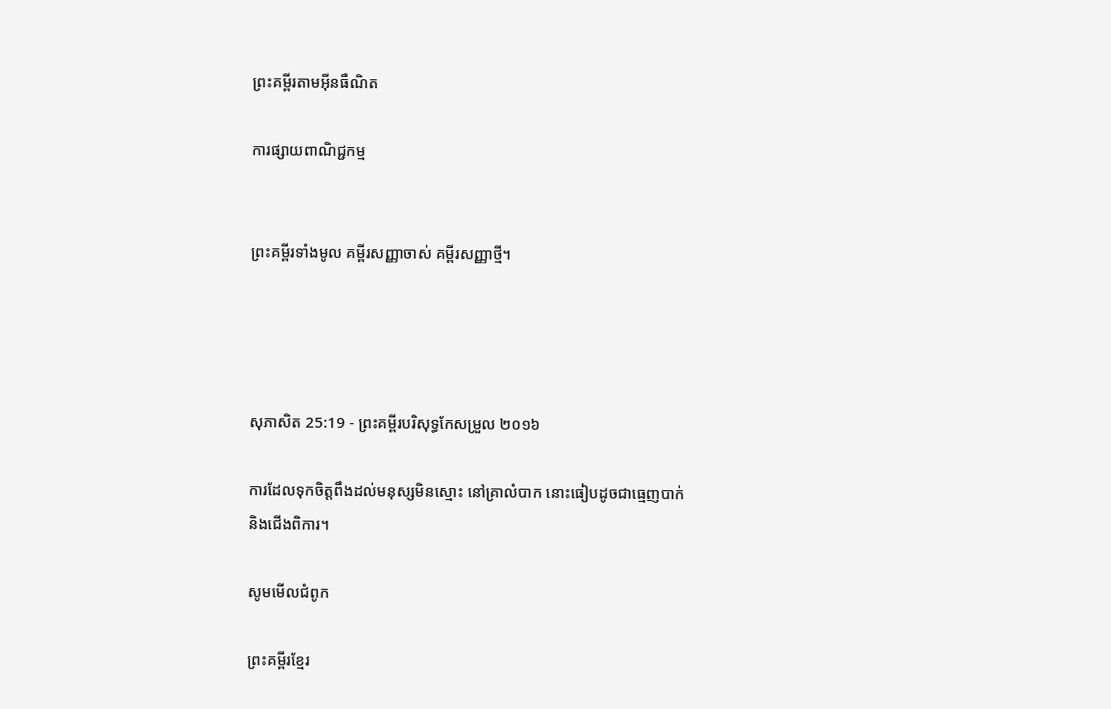ព្រះគម្ពីរតាមអ៊ីនធឺណិត

ការផ្សាយពាណិជ្ជកម្ម


ព្រះគម្ពីរទាំងមូល គម្ពីរសញ្ញាចាស់ គម្ពីរសញ្ញាថ្មី។




សុភា‌សិត 25:19 - ព្រះគម្ពីរបរិសុទ្ធកែសម្រួល ២០១៦

ការដែលទុកចិត្តពឹងដល់មនុស្សមិនស្មោះ នៅគ្រាលំបាក នោះធៀបដូចជាធ្មេញបាក់ និងជើងពិការ។

សូមមើលជំពូក

ព្រះគម្ពីរខ្មែរ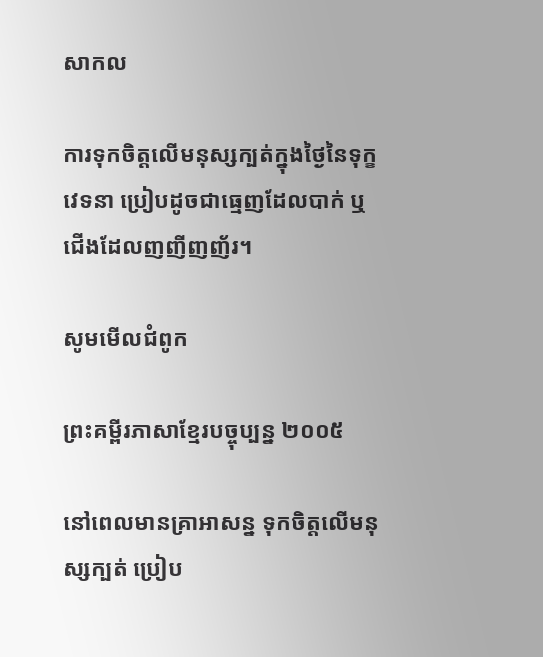សាកល

ការទុកចិត្តលើមនុស្សក្បត់ក្នុងថ្ងៃនៃទុក្ខវេទនា ប្រៀបដូចជាធ្មេញដែលបាក់ ឬជើងដែលញញីញញ័រ។

សូមមើលជំពូក

ព្រះគម្ពីរភាសាខ្មែរបច្ចុប្បន្ន ២០០៥

នៅពេលមានគ្រាអាសន្ន ទុកចិត្តលើមនុស្សក្បត់ ប្រៀប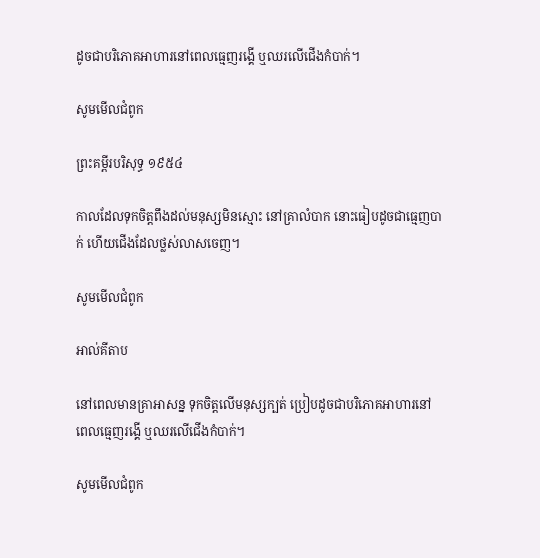ដូចជាបរិភោគអាហារនៅពេលធ្មេញរង្គើ ឬឈរលើជើងកំបាក់។

សូមមើលជំពូក

ព្រះគម្ពីរបរិសុទ្ធ ១៩៥៤

កាលដែលទុកចិត្តពឹងដល់មនុស្សមិនស្មោះ នៅគ្រាលំបាក នោះធៀបដូចជាធ្មេញបាក់ ហើយជើងដែលថ្លស់លាសចេញ។

សូមមើលជំពូក

អាល់គីតាប

នៅពេលមានគ្រាអាសន្ន ទុកចិត្តលើមនុស្សក្បត់ ប្រៀបដូចជាបរិភោគអាហារនៅពេលធ្មេញរង្គើ ឬឈរលើជើងកំបាក់។

សូមមើលជំពូក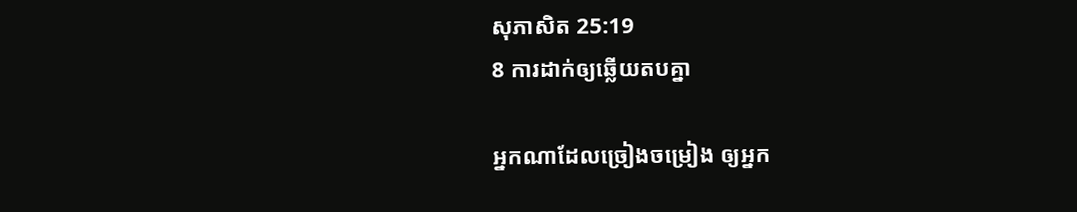សុភា‌សិត 25:19
8 ការដាក់ឲ្យឆ្លើយតបគ្នា

អ្នកណាដែលច្រៀងចម្រៀង ឲ្យអ្នក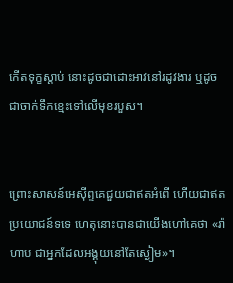កើតទុក្ខស្តាប់ នោះដូចជាដោះអាវនៅរដូវងារ ឬដូចជាចាក់ទឹកខ្មេះទៅលើមុខរបួស។


ព្រោះសាសន៍អេស៊ីព្ទគេជួយជាឥតអំពើ ហើយជាឥតប្រយោជន៍ទទេ ហេតុនោះបានជាយើងហៅគេថា «រ៉ាហាប ជាអ្នកដែលអង្គុយនៅតែស្ងៀម»។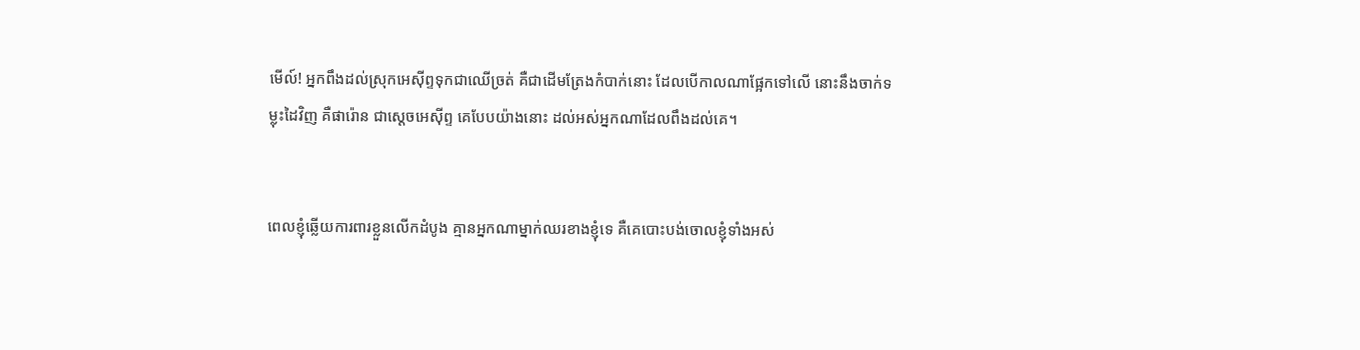មើល៍! អ្នកពឹងដល់ស្រុកអេស៊ីព្ទទុកជាឈើច្រត់ គឺជាដើមត្រែងកំបាក់នោះ ដែលបើកាលណាផ្អែកទៅលើ នោះនឹងចាក់ទម្លុះដៃវិញ គឺផារ៉ោន ជាស្តេចអេស៊ីព្ទ គេបែបយ៉ាងនោះ ដល់អស់អ្នកណាដែលពឹងដល់គេ។


ពេលខ្ញុំឆ្លើយការពារខ្លួនលើកដំបូង គ្មានអ្នកណាម្នាក់ឈរខាងខ្ញុំទេ គឺគេបោះបង់ចោលខ្ញុំទាំងអស់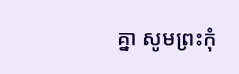គ្នា សូមព្រះកុំ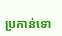ប្រកាន់ទោ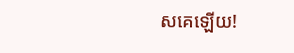សគេឡើយ!